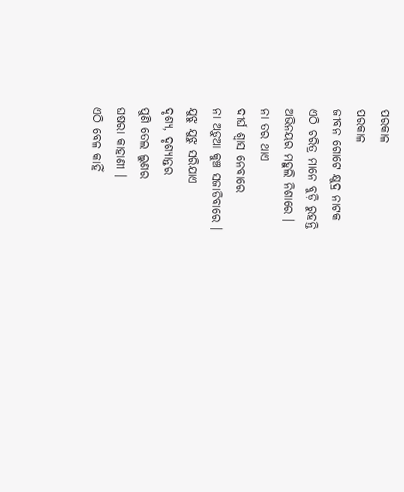ପରକାଳ
ପରକାଳ
ଜୀବନ ଗୋଟେ କ୍ଷୁଦ୍ର ନାଟକ
ଏଠି ଚରିତ୍ର ମାନେ ବୁଡ଼ି ରୁହନ୍ତି
ଅଭିନୟର ମହୁଲି ନିଶାରେ ।
ନା ତର ଥାଏ
ଦୀର୍ଘ ଶ୍ୱାସ ନେବାରେ
ନା ଅଡ଼ୁଆ କୁଞ୍ଚ ସଜାଡିବାରେ ।
ଯୁଝୁ ଯୁଝୁ ସରିଯାଏ
ଦୃଶ୍ୟ, ଦୃଶ୍ୟାନ୍ତର
ପୁଣି ତେଲ ଲୁଣର
ଘଷରା କାହାଣୀ ।
ଏଠି ବେଳ କାହିଁ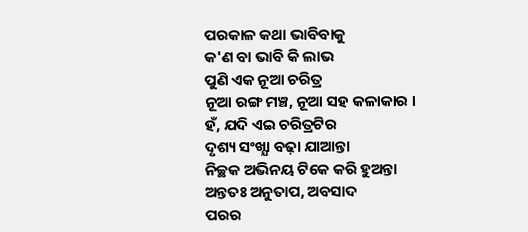ପରକାଳ କଥା ଭାବିବାକୁ
କ'ଣ ବା ଭାବି କି ଲାଭ
ପୁଣି ଏକ ନୂଆ ଚରିତ୍ର
ନୂଆ ରଙ୍ଗ ମଞ୍ଚ, ନୂଆ ସହ କଳାକାର ।
ହଁ, ଯଦି ଏଇ ଚରିତ୍ରଟିର
ଦୃଶ୍ୟ ସଂଖ୍ଯା ବଢ଼ା ଯାଆନ୍ତା
ନିଚ୍ଛକ ଅଭିନୟ ଟିକେ କରି ହୁଅନ୍ତା
ଅନ୍ତତଃ ଅନୁତାପ, ଅବସାଦ
ପରର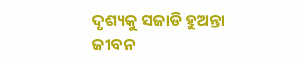ଦୃଶ୍ୟକୁ ସଜାଡି ହୁଅନ୍ତା
ଜୀବନ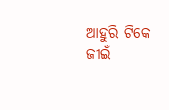ଆହୁରି ଟିକେ ଜୀଇଁ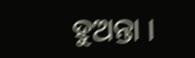ହୁଅନ୍ତା ।